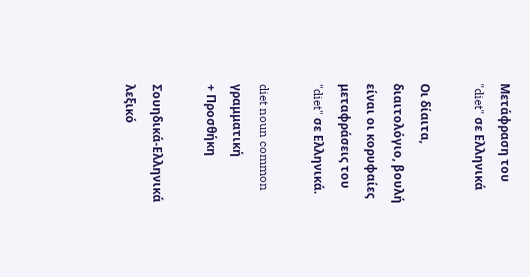Μετάφραση του "diet" σε Ελληνικά

Οι δίαιτα, διαιτολόγιο, βουλή είναι οι κορυφαίες μεταφράσεις του "diet" σε Ελληνικά.

diet noun common γραμματική
+ Προσθήκη

Σουηδικά-Ελληνικά λεξικό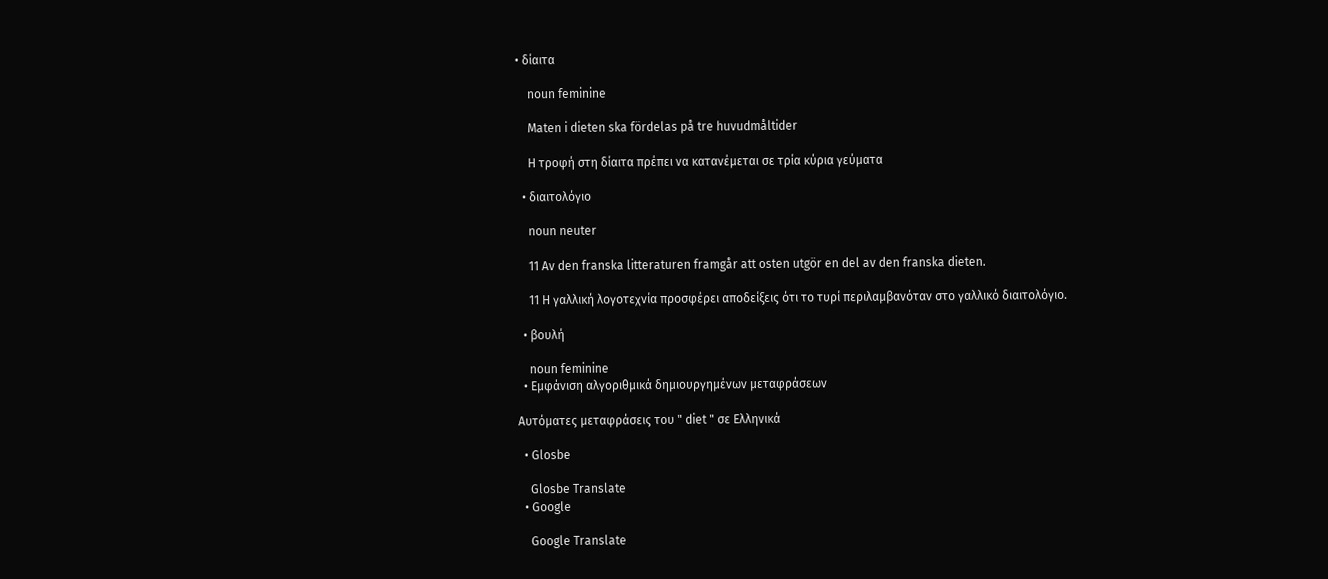• δίαιτα

    noun feminine

    Maten i dieten ska fördelas på tre huvudmåltider

    Η τροφή στη δίαιτα πρέπει να κατανέμεται σε τρία κύρια γεύματα

  • διαιτολόγιο

    noun neuter

    11 Av den franska litteraturen framgår att osten utgör en del av den franska dieten.

    11 Η γαλλική λογοτεχνία προσφέρει αποδείξεις ότι το τυρί περιλαμβανόταν στο γαλλικό διαιτολόγιο.

  • βουλή

    noun feminine
  • Εμφάνιση αλγοριθμικά δημιουργημένων μεταφράσεων

Αυτόματες μεταφράσεις του " diet " σε Ελληνικά

  • Glosbe

    Glosbe Translate
  • Google

    Google Translate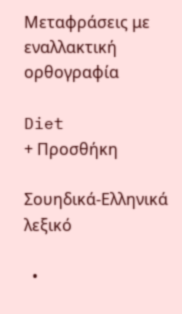Μεταφράσεις με εναλλακτική ορθογραφία

Diet
+ Προσθήκη

Σουηδικά-Ελληνικά λεξικό

  •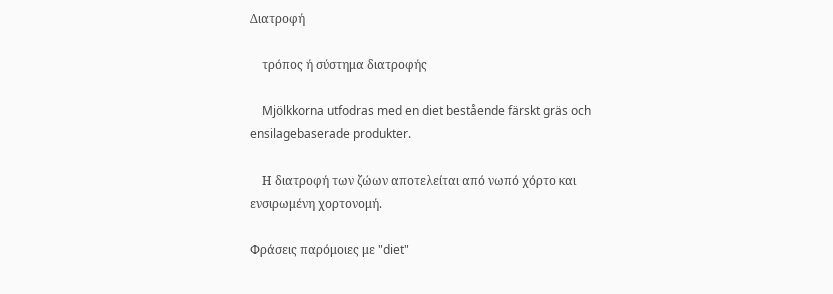Διατροφή

    τρόπος ή σύστημα διατροφής

    Mjölkkorna utfodras med en diet bestående färskt gräs och ensilagebaserade produkter.

    Η διατροφή των ζώων αποτελείται από νωπό χόρτο και ενσιρωμένη χορτονομή.

Φράσεις παρόμοιες με "diet"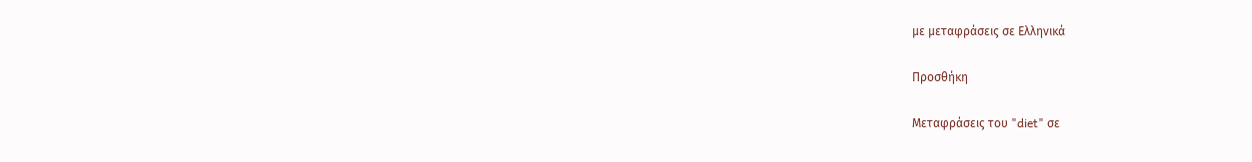με μεταφράσεις σε Ελληνικά

Προσθήκη

Μεταφράσεις του "diet" σε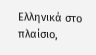Ελληνικά στο πλαίσιο,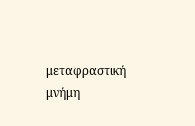μεταφραστική μνήμη